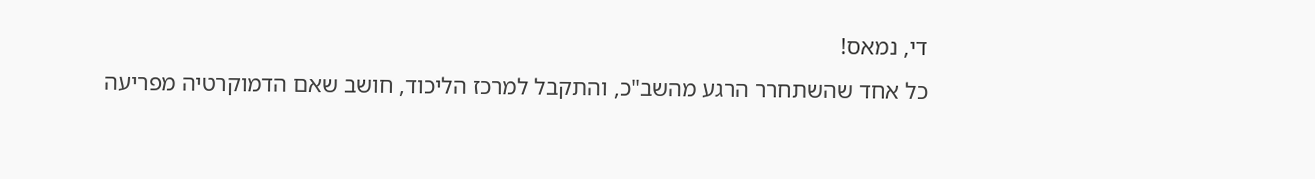די, נמאס!
כל אחד שהשתחרר הרגע מהשב"כ, והתקבל למרכז הליכוד, חושב שאם הדמוקרטיה מפריעה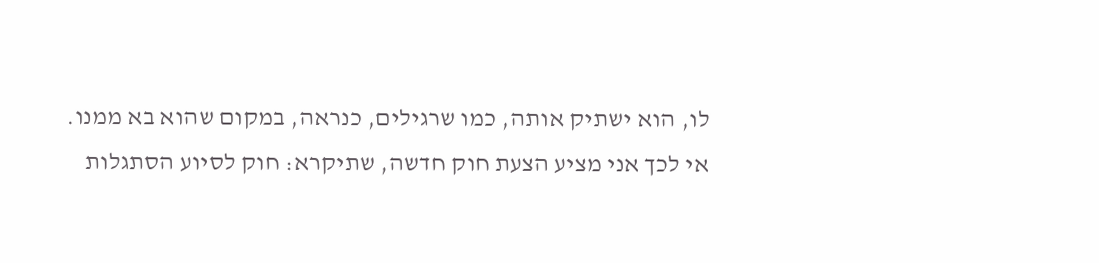לו, הוא ישתיק אותה, כמו שרגילים, כנראה, במקום שהוא בא ממנו.
אי לכך אני מציע הצעת חוק חדשה, שתיקרא: חוק לסיוע הסתגלות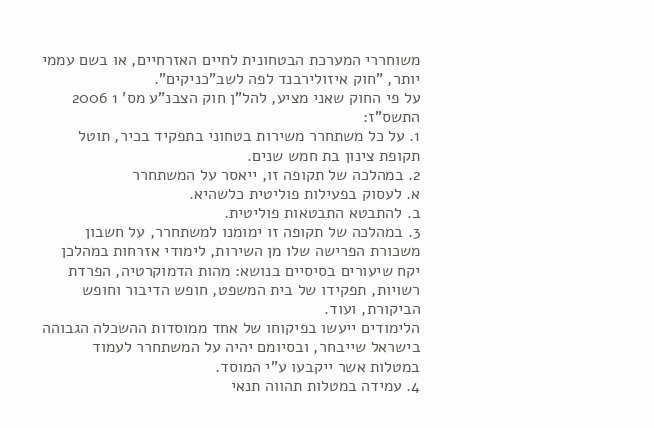משוחררי המערכת הבטחונית לחיים האזרחיים, או בשם עממי יותר, "חוק איזולירבנד לפה לשב"כניקים".
על פי החוק שאני מציע, להל"ן חוק הצבנ"ע מס' 1 2006 התשס"ז:
1. על כל משתחרר משירות בטחוני בתפקיד בכיר, תוטל תקופת צינון בת חמש שנים.
2. במהלכה של תקופה זו, ייאסר על המשתחרר
א. לעסוק בפעילות פוליטית כלשהיא.
ב. להתבטא התבטאות פוליטית.
3. במהלכה של תקופה זו ימומנו למשתחרר, על חשבון משכורת הפרישה שלו מן השירות, לימודי אזרחות במהלכן יקח שיעורים בסיסיים בנושא: מהות הדמוקרטיה, הפרדת רשויות, תפקידו של בית המשפט, חופש הדיבור וחופש הביקורת, ועוד.
הלימודים ייעשו בפיקוחו של אחד ממוסדות ההשכלה הגבוהה בישראל שייבחר, ובסיומם יהיה על המשתחרר לעמוד במטלות אשר ייקבעו ע"י המוסד.
4. עמידה במטלות תהווה תנאי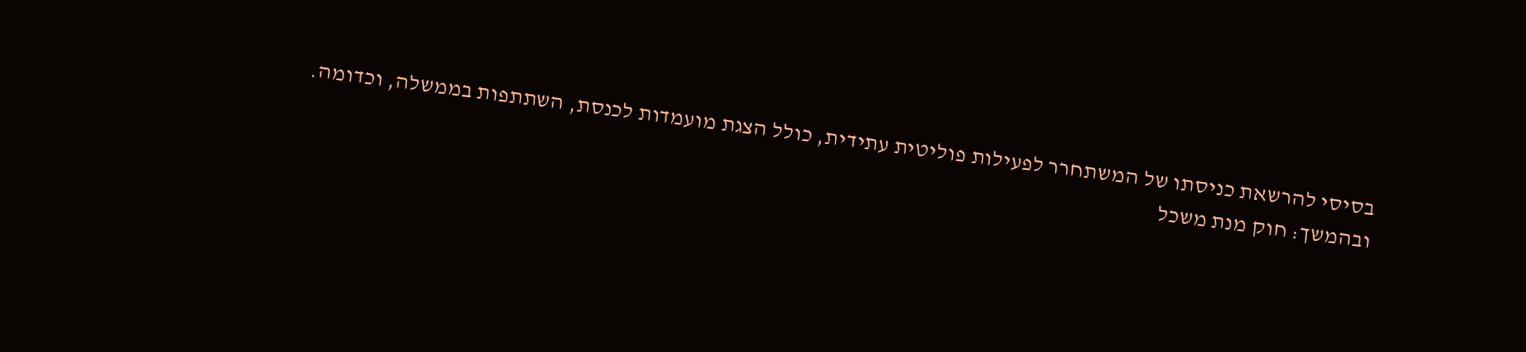בסיסי להרשאת כניסתו של המשתחרר לפעילות פוליטית עתידית, כולל הצגת מועמדות לכנסת, השתתפות בממשלה, וכדומה.
ובהמשך: חוק מנת משכל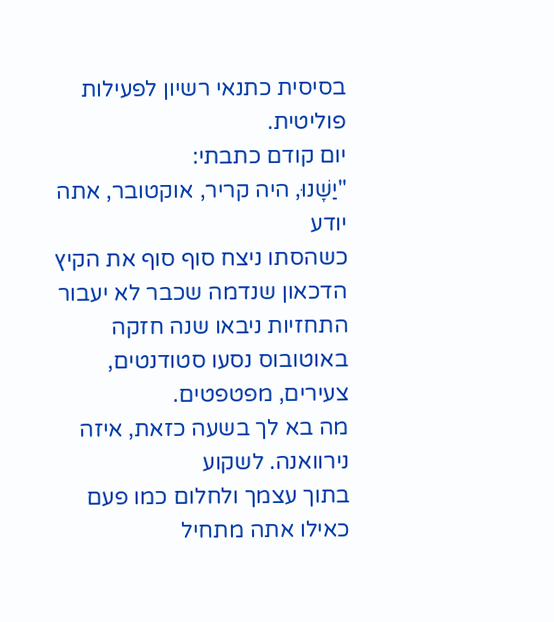בסיסית כתנאי רשיון לפעילות פוליטית.
יום קודם כתבתי:
"יַשָׁנוּ, היה קריר, אוקטובר, אתה יודע
כשהסתו ניצח סוף סוף את הקיץ
הדכאון שנדמה שכבר לא יעבור
התחזיות ניבאו שנה חזקה
באוטובוס נסעו סטודנטים, צעירים, מפטפטים.
מה בא לך בשעה כזאת, איזה נירוואנה. לשקוע
בתוך עצמך ולחלום כמו פעם
כאילו אתה מתחיל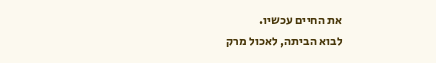את החיים עכשיו.
לבוא הביתה, לאכול מרק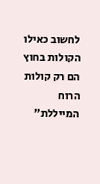לחשוב כאילו הקולות בחוץ
הם רק קולות הרוח המייללת"